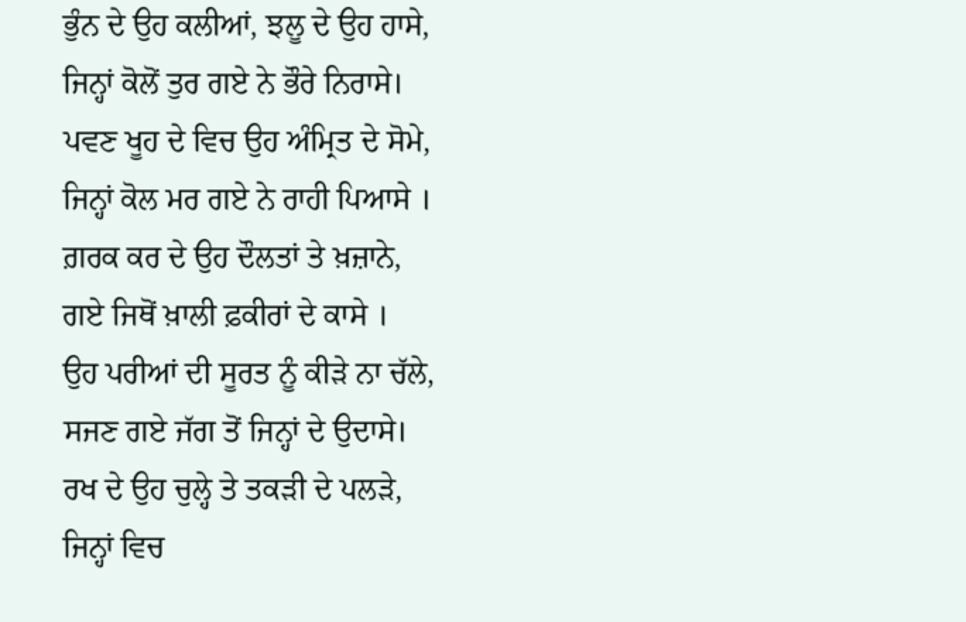ਭੁੰਨ ਦੇ ਉਹ ਕਲੀਆਂ, ਝਲੂ ਦੇ ਉਹ ਹਾਸੇ,
ਜਿਨ੍ਹਾਂ ਕੋਲੋਂ ਤੁਰ ਗਏ ਨੇ ਭੌਰੇ ਨਿਰਾਸੇ।
ਪਵਣ ਖੂਹ ਦੇ ਵਿਚ ਉਹ ਅੰਮ੍ਰਿਤ ਦੇ ਸੋਮੇ,
ਜਿਨ੍ਹਾਂ ਕੋਲ ਮਰ ਗਏ ਨੇ ਰਾਹੀ ਪਿਆਸੇ ।
ਗ਼ਰਕ ਕਰ ਦੇ ਉਹ ਦੌਲਤਾਂ ਤੇ ਖ਼ਜ਼ਾਨੇ,
ਗਏ ਜਿਥੋਂ ਖ਼ਾਲੀ ਫ਼ਕੀਰਾਂ ਦੇ ਕਾਸੇ ।
ਉਹ ਪਰੀਆਂ ਦੀ ਸੂਰਤ ਨੂੰ ਕੀੜੇ ਨਾ ਚੱਲੇ,
ਸਜਣ ਗਏ ਜੱਗ ਤੋਂ ਜਿਨ੍ਹਾਂ ਦੇ ਉਦਾਸੇ।
ਰਖ ਦੇ ਉਹ ਚੁਲ੍ਹੇ ਤੇ ਤਕੜੀ ਦੇ ਪਲੜੇ,
ਜਿਨ੍ਹਾਂ ਵਿਚ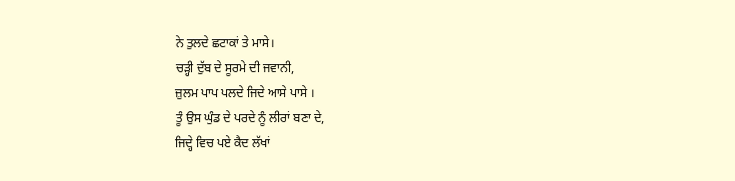ਨੇ ਤੁਲਦੇ ਛਟਾਕਾਂ ਤੇ ਮਾਸੇ।
ਚੜ੍ਹੀ ਦੁੱਬ ਦੇ ਸੂਰਮੇ ਦੀ ਜਵਾਨੀ,
ਜ਼ੁਲਮ ਪਾਪ ਪਲਦੇ ਜਿਦੇ ਆਸੇ ਪਾਸੇ ।
ਤੂੰ ਉਸ ਘੁੰਡ ਦੇ ਪਰਦੇ ਨੂੰ ਲੀਰਾਂ ਬਣਾ ਦੇ,
ਜਿਦ੍ਹੇ ਵਿਚ ਪਏ ਕੈਦ ਲੱਖਾਂ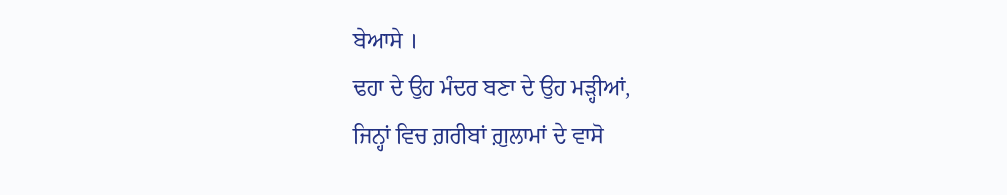ਬੇਆਸੇ ।
ਢਹਾ ਦੇ ਉਹ ਮੰਦਰ ਬਣਾ ਦੇ ਉਹ ਮੜ੍ਹੀਆਂ,
ਜਿਨ੍ਹਾਂ ਵਿਚ ਗ਼ਰੀਬਾਂ ਗ਼ੁਲਾਮਾਂ ਦੇ ਵਾਸੋ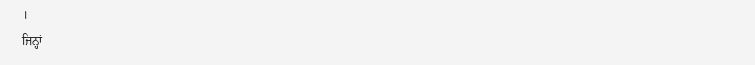।
ਜਿਨ੍ਹਾਂ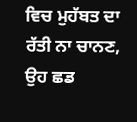ਵਿਚ ਮੁਹੱਬਤ ਦਾ ਰੱਤੀ ਨਾ ਚਾਨਣ,
ਉਹ ਛਡ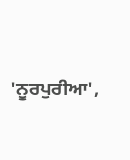'ਨੂਰਪੁਰੀਆ',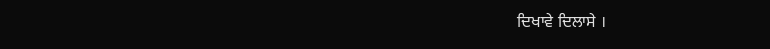ਦਿਖਾਵੇ ਦਿਲਾਸੇ ।